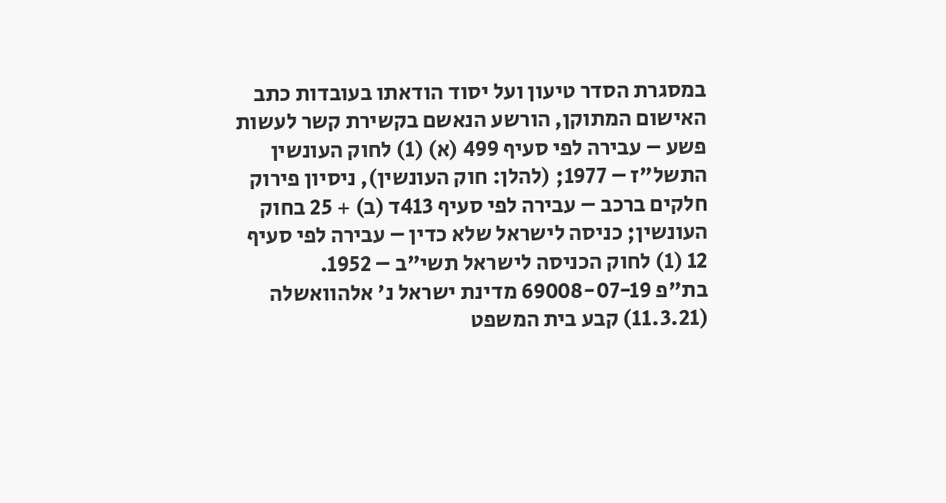במסגרת הסדר טיעון ועל יסוד הודאתו בעובדות כתב האישום המתוקן, הורשע הנאשם בקשירת קשר לעשות פשע – עבירה לפי סעיף 499 (א) (1) לחוק העונשין התשל"ז – 1977; (להלן: חוק העונשין), ניסיון פירוק חלקים ברכב – עבירה לפי סעיף 413ד (ב) + 25 בחוק העונשין; כניסה לישראל שלא כדין – עבירה לפי סעיף 12 (1) לחוק הכניסה לישראל תשי"ב – 1952.
בת"פ 69008-07-19 מדינת ישראל נ' אלהוואשלה (11.3.21) קבע בית המשפט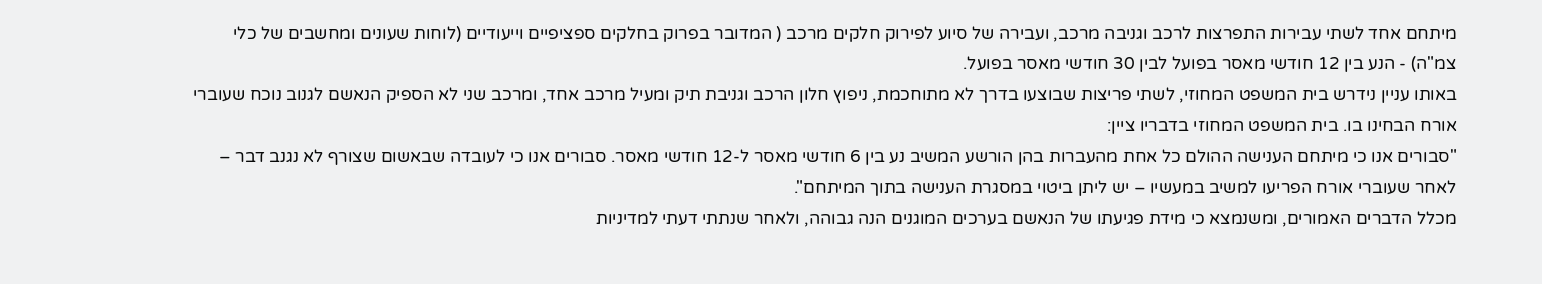מיתחם אחד לשתי עבירות התפרצות לרכב וגניבה מרכב, ועבירה של סיוע לפירוק חלקים מרכב ( המדובר בפרוק בחלקים ספציפיים וייעודיים (לוחות שעונים ומחשבים של כלי צמ"ה) - הנע בין 12 חודשי מאסר בפועל לבין 30 חודשי מאסר בפועל.
באותו עניין נידרש בית המשפט המחוזי, לשתי פריצות שבוצעו בדרך לא מתוחכמת, ניפוץ חלון הרכב וגניבת תיק ומעיל מרכב אחד, ומרכב שני לא הספיק הנאשם לגנוב נוכח שעוברי אורח הבחינו בו. בית המשפט המחוזי בדבריו ציין:
"סבורים אנו כי מיתחם הענישה ההולם כל אחת מהעברות בהן הורשע המשיב נע בין 6 חודשי מאסר ל-12 חודשי מאסר. סבורים אנו כי לעובדה שבאשום שצורף לא נגנב דבר – לאחר שעוברי אורח הפריעו למשיב במעשיו – יש ליתן ביטוי במסגרת הענישה בתוך המיתחם".
מכלל הדברים האמורים, ומשנמצא כי מידת פגיעתו של הנאשם בערכים המוגנים הנה גבוהה, ולאחר שנתתי דעתי למדיניות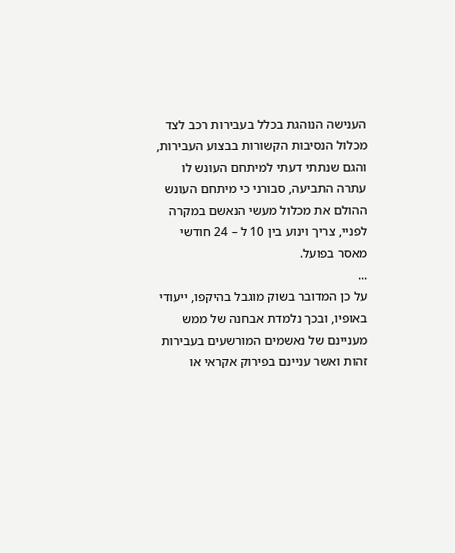הענישה הנוהגת בכלל בעבירות רכב לצד מכלול הנסיבות הקשורות בבצוע העבירות, והגם שנתתי דעתי למיתחם העונש לו עתרה התביעה, סבורני כי מיתחם העונש ההולם את מכלול מעשי הנאשם במקרה לפניי, צריך וינוע בין 10 ל – 24 חודשי מאסר בפועל.
...
על כן המדובר בשוק מוגבל בהיקפו, ייעודי באופיו, ובכך נלמדת אבחנה של ממש מעניינם של נאשמים המורשעים בעבירות זהות ואשר עניינם בפירוק אקראי או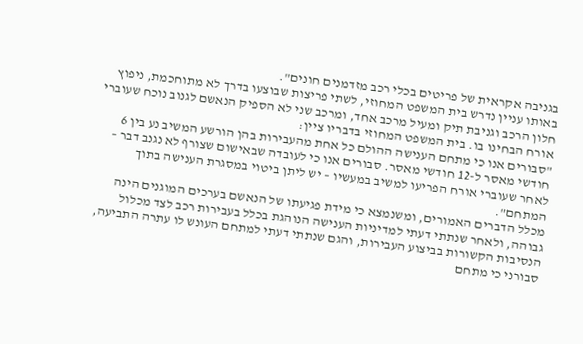בגניבה אקראית של פריטים בכלי רכב מזדמנים חונים".
באותו עניין נדרש בית המשפט המחוזי, לשתי פריצות שבוצעו בדרך לא מתוחכמת, ניפוץ חלון הרכב וגניבת תיק ומעיל מרכב אחד, ומרכב שני לא הספיק הנאשם לגנוב נוכח שעוברי אורח הבחינו בו. בית המשפט המחוזי בדבריו ציין:
"סבורים אנו כי מתחם הענישה ההולם כל אחת מהעבירות בהן הורשע המשיב נע בין 6 חודשי מאסר ל-12 חודשי מאסר. סבורים אנו כי לעובדה שבאישום שצורף לא נגנב דבר – לאחר שעוברי אורח הפריעו למשיב במעשיו – יש ליתן ביטוי במסגרת הענישה בתוך המתחם".
מכלל הדברים האמורים, ומשנמצא כי מידת פגיעתו של הנאשם בערכים המוגנים הינה גבוהה, ולאחר שנתתי דעתי למדיניות הענישה הנוהגת בכלל בעבירות רכב לצד מכלול הנסיבות הקשורות בביצוע העבירות, והגם שנתתי דעתי למתחם העונש לו עתרה התביעה, סבורני כי מתחם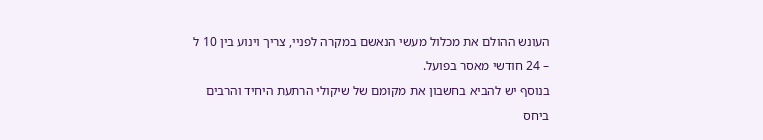העונש ההולם את מכלול מעשי הנאשם במקרה לפניי, צריך וינוע בין 10 ל – 24 חודשי מאסר בפועל.
בנוסף יש להביא בחשבון את מקומם של שיקולי הרתעת היחיד והרבים ביחס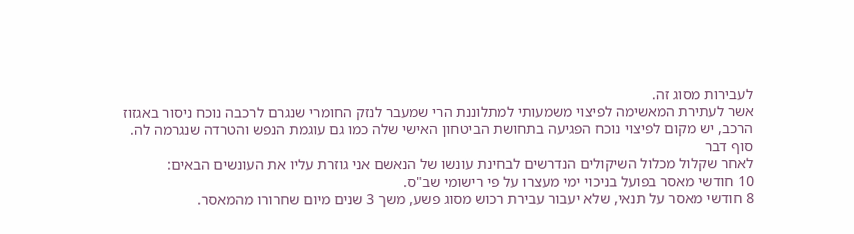לעבירות מסוג זה.
אשר לעתירת המאשימה לפיצוי משמעותי למתלוננת הרי שמעבר לנזק החומרי שנגרם לרכבה נוכח ניסור באגזוז הרכב, יש מקום לפיצוי נוכח הפגיעה בתחושת הביטחון האישי שלה כמו גם עוגמת הנפש והטרדה שנגרמה לה.
סוף דבר
לאחר שקלול מכלול השיקולים הנדרשים לבחינת עונשו של הנאשם אני גוזרת עליו את העונשים הבאים:
10 חודשי מאסר בפועל בניכוי ימי מעצרו על פי רישומי שב"ס.
8 חודשי מאסר על תנאי, שלא יעבור עבירת רכוש מסוג פשע, משך 3 שנים מיום שחרורו מהמאסר.